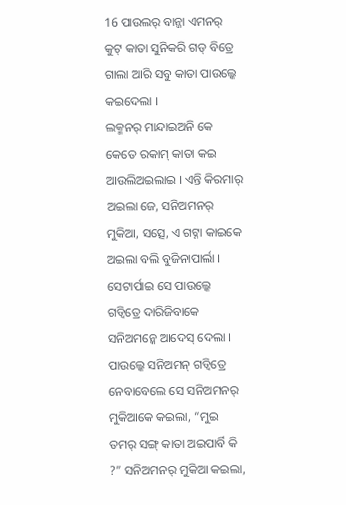16 ପାଉଲର୍ ବାନ୍ଜା ଏମନର୍ କୁଟ୍ କାତା ସୁନିକରି ଗଡ୍ ବିତ୍ରେ ଗାଲା ଆରି ସବୁ କାତା ପାଉଲ୍କେ କଇଦେଲା ।
ଲକ୍ମନର୍ ମାନ୍ଦାଇଅନି କେ କେତେ ରକାମ୍ କାତା କଇ ଆଉଲିଅଇଲାଇ । ଏନ୍ତି କିରମାର୍ ଅଇଲା ଜେ, ସନିଅମନର୍ ମୁକିଆ, ସତ୍ସେ, ଏ ଗଟ୍ନା କାଇକେ ଅଇଲା ବଲି ବୁଜିନାପାର୍ଲା । ସେଟାର୍ପାଇ ସେ ପାଉଲ୍କେ ଗଡ୍ବିତ୍ରେ ଦାରିଜିବାକେ ସନିଅମନ୍କେ ଆଦେସ୍ ଦେଲା ।
ପାଉଲ୍କେ ସନିଅମନ୍ ଗଡ୍ବିତ୍ରେ ନେବାବେଲେ ସେ ସନିଅମନର୍ ମୁକିଆକେ କଇଲା, “ମୁଇ ତମର୍ ସଙ୍ଗ୍ କାତା ଅଇପାର୍ବି କି ?” ସନିଅମନର୍ ମୁକିଆ କଇଲା,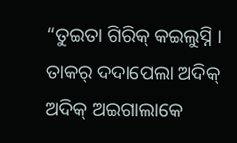“ତୁଇତା ଗିରିକ୍ କଇଲୁସ୍ନି ।
ତାକର୍ ଦଦାପେଲା ଅଦିକ୍ ଅଦିକ୍ ଅଇଗାଲାକେ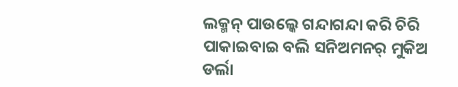ଲକ୍ମନ୍ ପାଉଲ୍କେ ଗନ୍ଦାଗନ୍ଦା କରି ଚିରି ପାକାଇବାଇ ବଲି ସନିଅମନର୍ ମୁକିଅ ଡର୍ଲା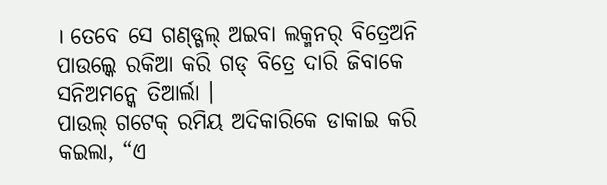। ତେବେ ସେ ଗଣ୍ଡ୍ଗଲ୍ ଅଇବା ଲକ୍ମନର୍ ବିତ୍ରେଅନି ପାଉଲ୍କେ ରକିଆ କରି ଗଡ୍ ବିତ୍ରେ ଦାରି ଜିବାକେ ସନିଅମନ୍କେ ତିଆର୍ଲା ।
ପାଉଲ୍ ଗଟେକ୍ ରମିୟ ଅଦିକାରିକେ ଡାକାଇ କରି କଇଲା, “ଏ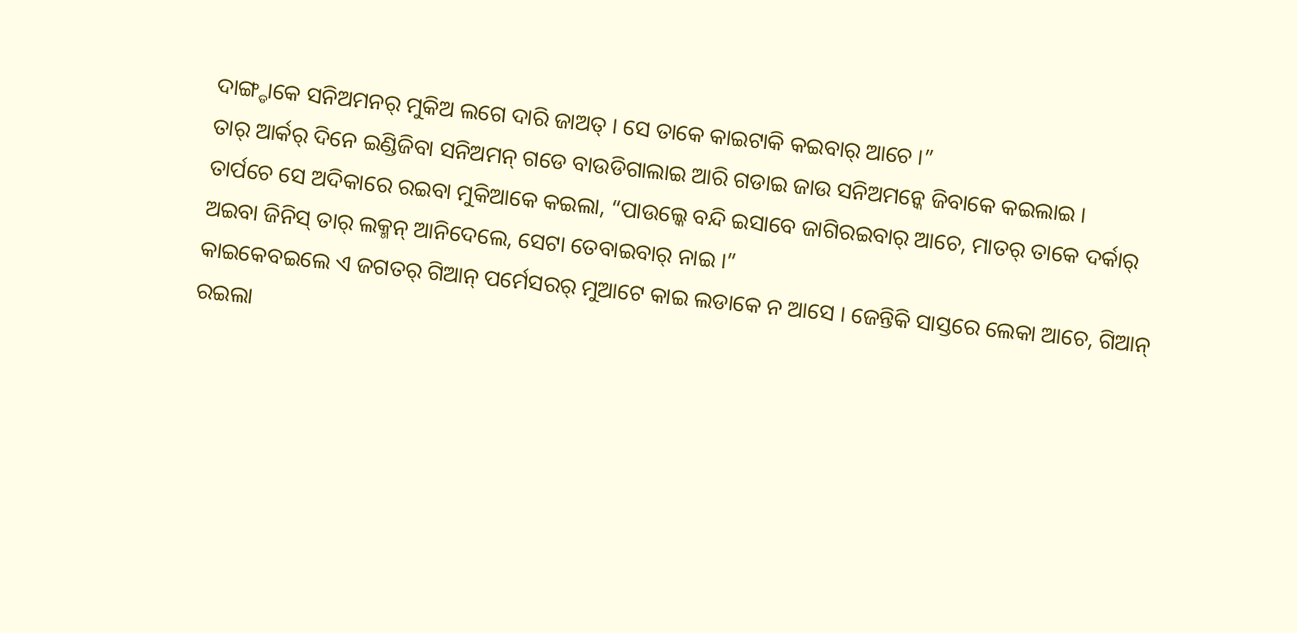ଦାଙ୍ଗ୍ଡାକେ ସନିଅମନର୍ ମୁକିଅ ଲଗେ ଦାରି ଜାଅତ୍ । ସେ ତାକେ କାଇଟାକି କଇବାର୍ ଆଚେ ।”
ତାର୍ ଆର୍କର୍ ଦିନେ ଇଣ୍ଡିଜିବା ସନିଅମନ୍ ଗଡେ ବାଉଡିଗାଲାଇ ଆରି ଗଡାଇ ଜାଉ ସନିଅମନ୍କେ ଜିବାକେ କଇଲାଇ ।
ତାର୍ପଚେ ସେ ଅଦିକାରେ ରଇବା ମୁକିଆକେ କଇଲା, “ପାଉଲ୍କେ ବନ୍ଦି ଇସାବେ ଜାଗିରଇବାର୍ ଆଚେ, ମାତର୍ ତାକେ ଦର୍କାର୍ ଅଇବା ଜିନିସ୍ ତାର୍ ଲକ୍ମନ୍ ଆନିଦେଲେ, ସେଟା ତେବାଇବାର୍ ନାଇ ।”
କାଇକେବଇଲେ ଏ ଜଗତର୍ ଗିଆନ୍ ପର୍ମେସରର୍ ମୁଆଟେ କାଇ ଲଡାକେ ନ ଆସେ । ଜେନ୍ତିକି ସାସ୍ତରେ ଲେକା ଆଚେ, ଗିଆନ୍ ରଇଲା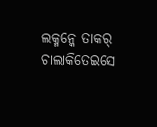ଲକ୍ମନ୍କେ ତାକର୍ ଚାଲାକିତେଇସେ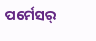ପର୍ମେସର୍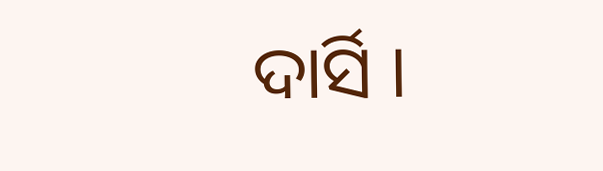ଦାର୍ସି ।